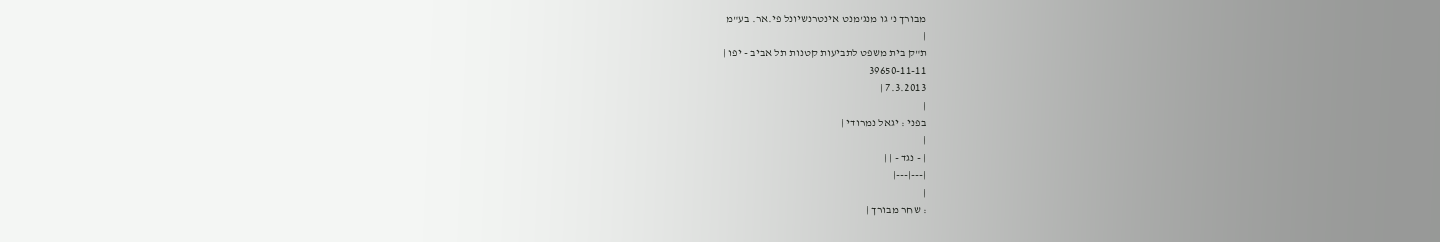מבורך נ' גו מנג'מנט אינטרנשיונל פי.אר. בע"מ
|
ת"ק בית משפט לתביעות קטנות תל אביב - יפו |
39650-11-11
7.3.2013 |
|
בפני : יגאל נמרודי |
|
| - נגד - | |
|---|---|
|
: שחר מבורך |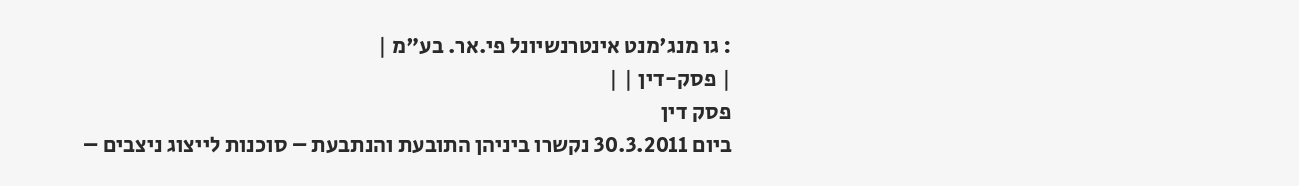: גו מנג'מנט אינטרנשיונל פי.אר. בע"מ |
| פסק-דין | |
פסק דין
ביום 30.3.2011 נקשרו ביניהן התובעת והנתבעת – סוכנות לייצוג ניצבים –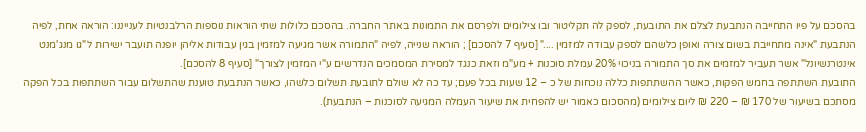בהסכם על פיו התחייבה הנתבעת לצלם את התובעת, לספק לה תקליטור ובו צילומים ולפרסם את התמונות באתר החברה. בהסכם כלולות שתי הוראות נוספות הרלבנטיות לענייננו: הוראה אחת, לפיה הנתבעת "אינה מתחייבת בשום צורה ואופן כלשהם לספק עבודה למזמין ...." [סעיף 7 להסכם] ; הוראה שנייה, לפיה "התמורה אשר מגיעה למזמין בגין עבודות אליהן יופנה תועבר ישירות ל"גו מנג'מנט אינטרנשיונל" אשר תעביר למזמים את סך התמורה בניכוי 20% עמלת סוכנות + מע"מ וזאת כנגד למסירת המסמכים הנדרשים ע"י המזמין לצורך" [סעיף 8 להסכם].
התובעת השתתפה בחמש הפקות, כאשר ההשתתפות כללה נוכחות של כ – 12 שעות בכל פעם; עד כה לא שולם לתובעת תשלום כלשהו, כאשר הנתבעת טוענת שהתשלום עבור השתתפות בכל הפקה מסתכם בשיעור של 170 ₪ – 220 ₪ ליום צילומים (מהסכום כאמור יש להפחית את שיעור העמלה המגיעה לסוכנות – הנתבעת).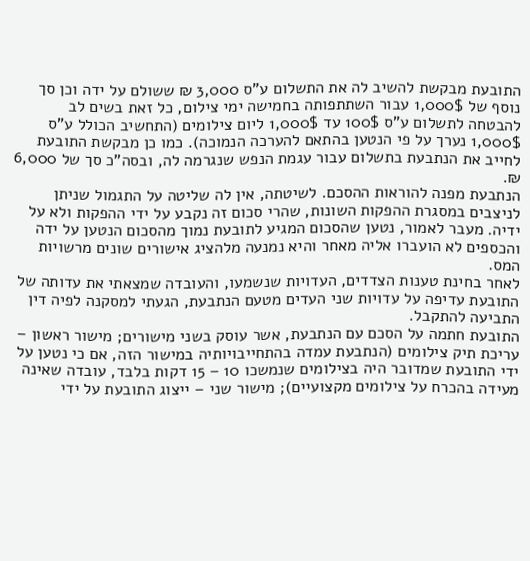התובעת מבקשת להשיב לה את התשלום ע"ס 3,000 ₪ ששולם על ידה וכן סך נוסף של 1,000$ עבור השתתפותה בחמישה ימי צילום, כל זאת בשים לב להבטחה לתשלום ע"ס 100$ עד 1,000$ ליום צילומים (התחשיב הכולל ע"ס 1,000$ נערך על פי הנטען בהתאם להערכה הנמוכה). כמו כן מבקשת התובעת לחייב את הנתבעת בתשלום עבור עגמת הנפש שנגרמה לה, ובסה"כ סך של 6,000 ₪.
הנתבעת מפנה להוראות ההסכם. לשיטתה, אין לה שליטה על התגמול שניתן לניצבים במסגרת ההפקות השונות, שהרי סכום זה נקבע על ידי ההפקות ולא על ידיה. מעבר לאמור, נטען שהסכום המגיע לתובעת נמוך מהסכום הנטען על ידה והכספים לא הועברו אליה מאחר והיא נמנעה מלהציג אישורים שונים מרשויות המס.
לאחר בחינת טענות הצדדים, העדויות שנשמעו, והעובדה שמצאתי את עדותה של התובעת עדיפה על עדויות שני העדים מטעם הנתבעת, הגעתי למסקנה לפיה דין התביעה להתקבל.
התובעת חתמה על הסכם עם הנתבעת, אשר עוסק בשני מישורים; מישור ראשון – עריכת תיק צילומים (הנתבעת עמדה בהתחייבויותיה במישור הזה, אם כי נטען על ידי התובעת שמדובר היה בצילומים שנמשכו 10 – 15 דקות בלבד, עובדה שאינה מעידה בהכרח על צילומים מקצועיים); מישור שני – ייצוג התובעת על ידי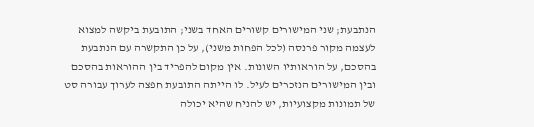הנתבעת; שני המישורים קשורים האחד בשני; התובעת ביקשה למצוא לעצמה מקור פרנסה (לכל הפחות משני), על כן התקשרה עם הנתבעת בהסכם, על הוראותיו השונות. אין מקום להפריד בין ההוראות בהסכם ובין המישורים הנזכרים לעיל. לו הייתה התובעת חפצה לערוך עבורה סט של תמונות מקצועיות, יש להניח שהיא יכולה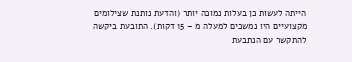הייתה לעשות כן בעלות נמוכה יותר (והדעת נותנת שצילומים מקצועיים היו נמשכים למעלה מ – 15 דקות). התובעת ביקשה להתקשר עם הנתבעת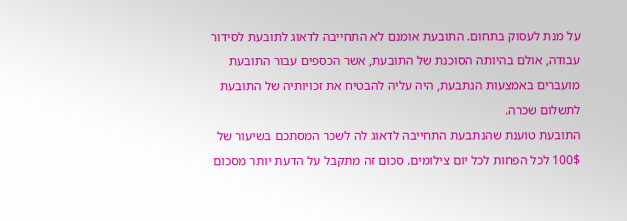על מנת לעסוק בתחום. התובעת אומנם לא התחייבה לדאוג לתובעת לסידור עבודה, אולם בהיותה הסוכנת של התובעת, אשר הכספים עבור התובעת מועברים באמצעות הנתבעת, היה עליה להבטיח את זכויותיה של התובעת לתשלום שכרה.
התובעת טוענת שהנתבעת התחייבה לדאוג לה לשכר המסתכם בשיעור של 100$ לכל הפחות לכל יום צילומים. סכום זה מתקבל על הדעת יותר מסכום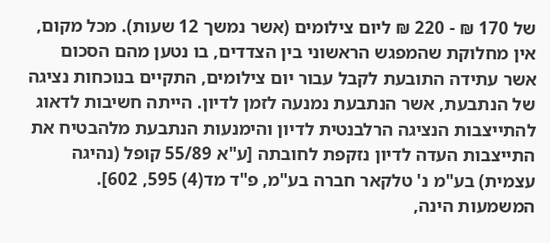של 170 ₪ - 220 ₪ ליום צילומים (אשר נמשך 12 שעות). מכל מקום, אין מחלוקת שהמפגש הראשוני בין הצדדים, בו נטען מהם הסכום אשר עתידה התובעת לקבל עבור יום צילומים, התקיים בנוכחות נציגה של הנתבעת, אשר הנתבעת נמנעה לזמן לדיון. הייתה חשיבות לדאוג להתייצבות הנציגה הרלבנטית לדיון והימנעות הנתבעת מלהבטיח את התייצבות העדה לדיון נזקפת לחובתה [ע"א 55/89 קופל (נהיגה עצמית) בע"מ נ' טלקאר חברה בע"מ, פ"ד מד(4) 595, 602]. המשמעות הינה,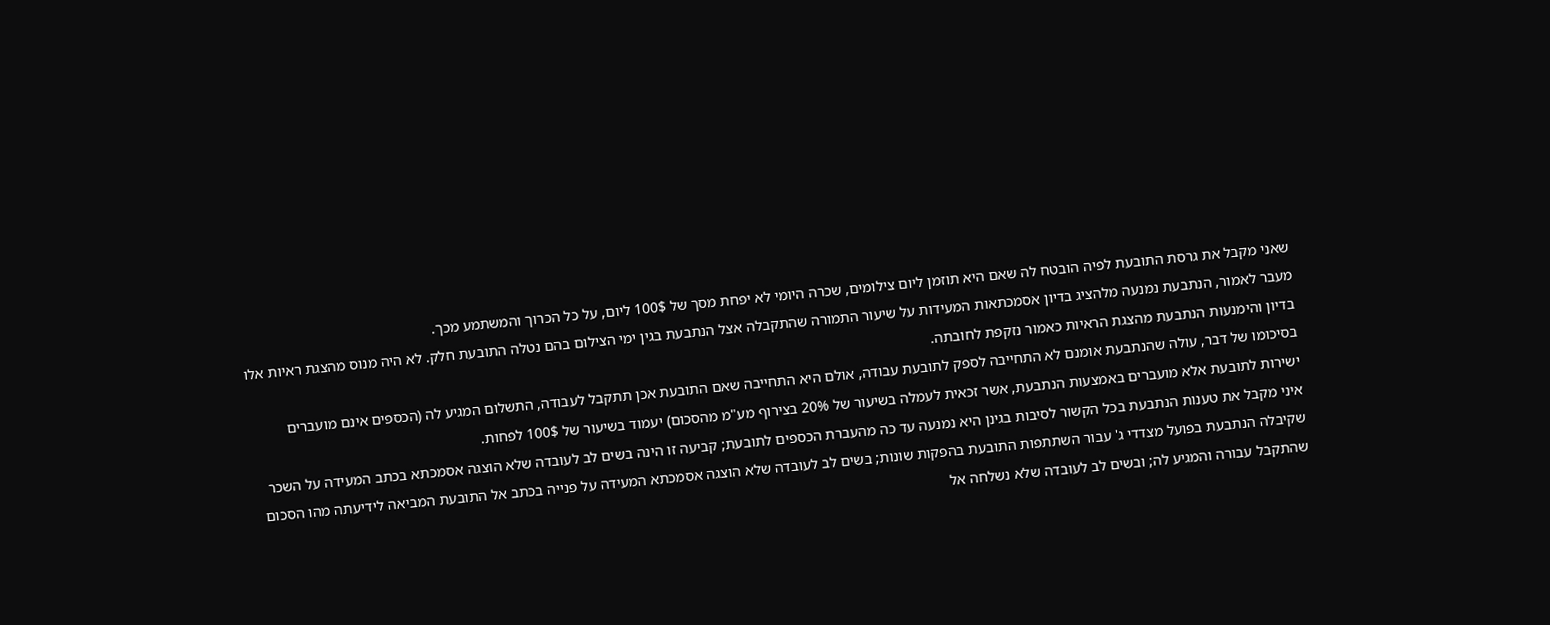שאני מקבל את גרסת התובעת לפיה הובטח לה שאם היא תוזמן ליום צילומים, שכרה היומי לא יפחת מסך של 100$ ליום, על כל הכרוך והמשתמע מכך.
מעבר לאמור, הנתבעת נמנעה מלהציג בדיון אסמכתאות המעידות על שיעור התמורה שהתקבלה אצל הנתבעת בגין ימי הצילום בהם נטלה התובעת חלק. לא היה מנוס מהצגת ראיות אלו בדיון והימנעות הנתבעת מהצגת הראיות כאמור נזקפת לחובתה.
בסיכומו של דבר, עולה שהנתבעת אומנם לא התחייבה לספק לתובעת עבודה, אולם היא התחייבה שאם התובעת אכן תתקבל לעבודה, התשלום המגיע לה (הכספים אינם מועברים ישירות לתובעת אלא מועברים באמצעות הנתבעת, אשר זכאית לעמלה בשיעור של 20% בצירוף מע"מ מהסכום) יעמוד בשיעור של 100$ לפחות.
איני מקבל את טענות הנתבעת בכל הקשור לסיבות בגינן היא נמנעה עד כה מהעברת הכספים לתובעת; קביעה זו הינה בשים לב לעובדה שלא הוצגה אסמכתא בכתב המעידה על השכר שקיבלה הנתבעת בפועל מצדדי ג' עבור השתתפות התובעת בהפקות שונות; בשים לב לעובדה שלא הוצגה אסמכתא המעידה על פנייה בכתב אל התובעת המביאה לידיעתה מהו הסכום שהתקבל עבורה והמגיע לה; ובשים לב לעובדה שלא נשלחה אל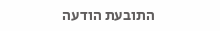התובעת הודעה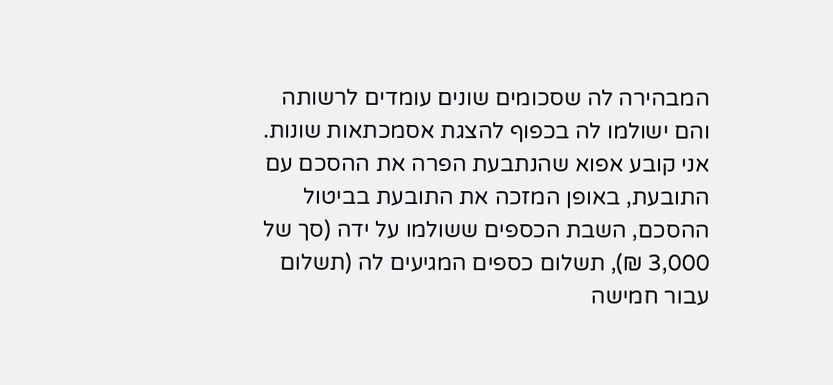המבהירה לה שסכומים שונים עומדים לרשותה והם ישולמו לה בכפוף להצגת אסמכתאות שונות.
אני קובע אפוא שהנתבעת הפרה את ההסכם עם התובעת, באופן המזכה את התובעת בביטול ההסכם, השבת הכספים ששולמו על ידה (סך של 3,000 ₪), תשלום כספים המגיעים לה (תשלום עבור חמישה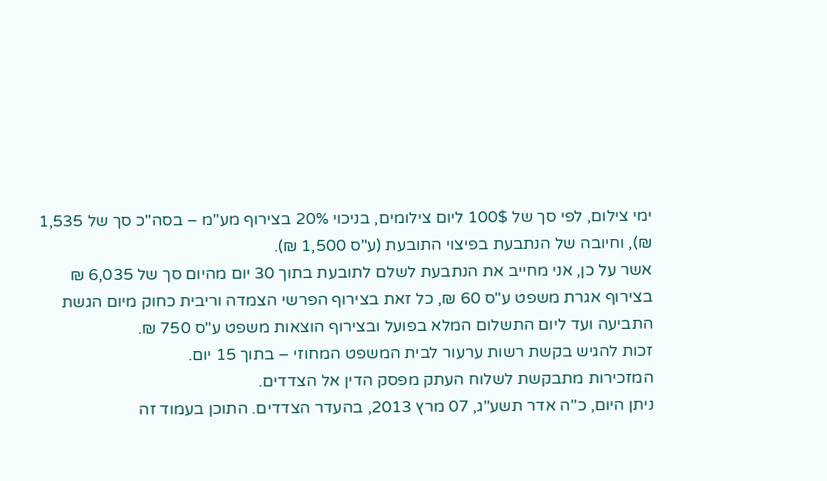ימי צילום, לפי סך של 100$ ליום צילומים, בניכוי 20% בצירוף מע"מ – בסה"כ סך של 1,535 ₪), וחיובה של הנתבעת בפיצוי התובעת (ע"ס 1,500 ₪).
אשר על כן, אני מחייב את הנתבעת לשלם לתובעת בתוך 30 יום מהיום סך של 6,035 ₪ בצירוף אגרת משפט ע"ס 60 ₪, כל זאת בצירוף הפרשי הצמדה וריבית כחוק מיום הגשת התביעה ועד ליום התשלום המלא בפועל ובצירוף הוצאות משפט ע"ס 750 ₪.
זכות להגיש בקשת רשות ערעור לבית המשפט המחוזי – בתוך 15 יום.
המזכירות מתבקשת לשלוח העתק מפסק הדין אל הצדדים.
ניתן היום, כ"ה אדר תשע"ג, 07 מרץ 2013, בהעדר הצדדים. התוכן בעמוד זה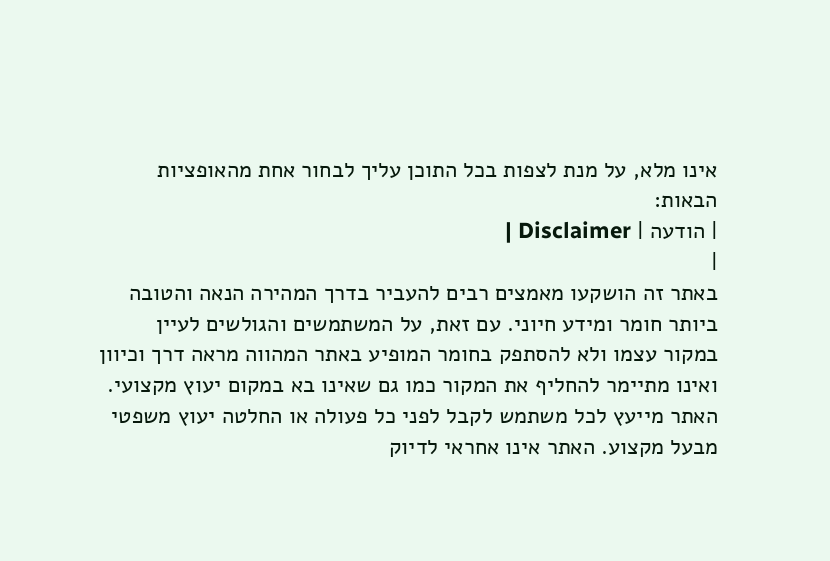אינו מלא, על מנת לצפות בכל התוכן עליך לבחור אחת מהאופציות הבאות:
| הודעה | Disclaimer |
|
באתר זה הושקעו מאמצים רבים להעביר בדרך המהירה הנאה והטובה ביותר חומר ומידע חיוני. עם זאת, על המשתמשים והגולשים לעיין במקור עצמו ולא להסתפק בחומר המופיע באתר המהווה מראה דרך וכיוון ואינו מתיימר להחליף את המקור כמו גם שאינו בא במקום יעוץ מקצועי. האתר מייעץ לכל משתמש לקבל לפני כל פעולה או החלטה יעוץ משפטי מבעל מקצוע. האתר אינו אחראי לדיוק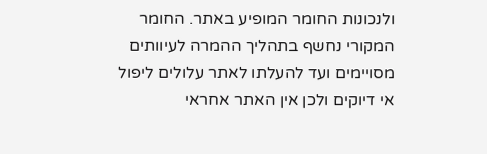ולנכונות החומר המופיע באתר. החומר המקורי נחשף בתהליך ההמרה לעיוותים מסויימים ועד להעלתו לאתר עלולים ליפול אי דיוקים ולכן אין האתר אחראי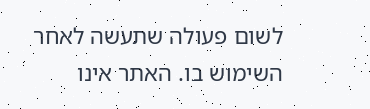לשום פעולה שתעשה לאחר השימוש בו. האתר אינו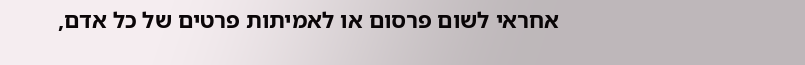אחראי לשום פרסום או לאמיתות פרטים של כל אדם,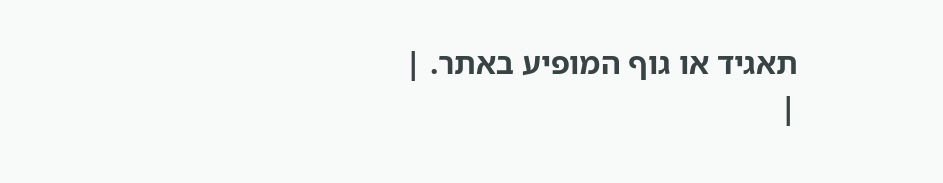תאגיד או גוף המופיע באתר. |
|